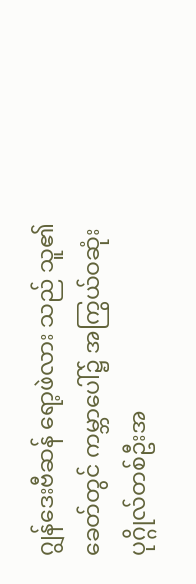ဂျွန်ဒေးဗီဆန် ရော့ဖဲလား သည် သူ၏ခေတ်တွင် ကမ္ဘာပေါ်၌ အကြွယ်ဝဆုံး ပုဂ္ဂိုလ်တစ်ဦးအ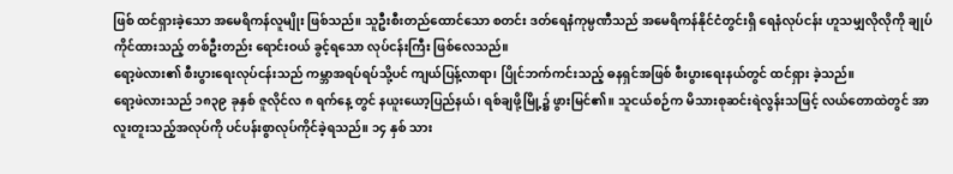ဖြစ် ထင်ရှားခဲ့သော အမေရိကန်လူမျိုး ဖြစ်သည်။ သူဦးစီးတည်ထောင်သော စတင်း ဒတ်ရေနံကုမ္ပဏီသည် အမေရိကန်နိုင်ငံတွင်းရှိ ရေနံလုပ်ငန်း ဟူသမျှလိုလိုကို ချုပ်ကိုင်ထားသည့် တစ်ဦးတည်း ရောင်းဝယ် ခွင့်ရသော လုပ်ငန်းကြီး ဖြစ်လေသည်။
ရော့ဖဲလား၏ စီးပွားရေးလုပ်ငန်းသည် ကမ္ဘာအရပ်ရပ်သို့ပင် ကျယ်ပြန့်လာရာ၊ ပြိုင်ဘက်ကင်းသည့် ဓနရှင်အဖြစ် စီးပွားရေးနယ်တွင် ထင်ရှား ခဲ့သည်။
ရော့ဖဲလားသည် ၁၈၃၉ ခုနှစ် ဇူလိုင်လ ၈ ရက်နေ့ တွင် နယူးယော့ပြည်နယ်၊ ရစ်ချဖို့မြို့၌ ဖွားမြင်၏။ သူငယ်စဉ်က မိသားစုဆင်းရဲလွန်းသဖြင့် လယ်တောထဲတွင် အာလူးတူးသည့်အလုပ်ကို ပင်ပန်းစွာလုပ်ကိုင်ခဲ့ရသည်။ ၁၄ နှစ် သား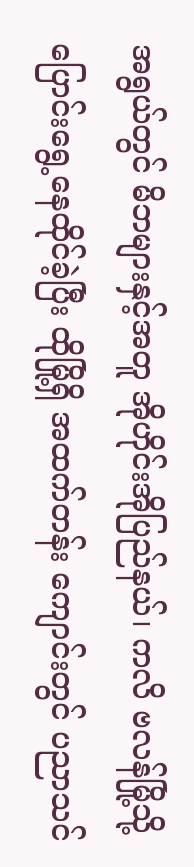အရွယ်တွင် မိဘများနှင့်အတူ အိုဟိုင်းအိုပြည်နယ်၊ ကလိ ဗလန်မြို့သို့ ပြောင်းရွေ့နေထိုင်ခဲ့ပြီး ထိုမြို့ရှိ အထက်တန်း ကျောင်းတွင် ပညာသင်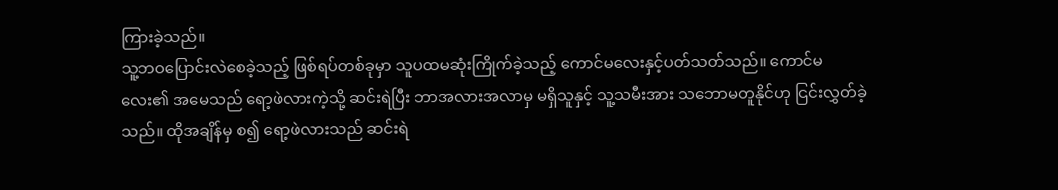ကြားခဲ့သည်။
သူ့ဘဝပြောင်းလဲစေခဲ့သည့် ဖြစ်ရပ်တစ်ခုမှာ သူပထမဆုံးကြိုက်ခဲ့သည့် ကောင်မလေးနှင့်ပတ်သတ်သည်။ ကောင်မလေး၏ အမေသည် ရော့ဖဲလားကဲ့သို့ ဆင်းရဲပြီး ဘာအလားအလာမှ မရှိသူနှင့် သူ့သမီးအား သဘောမတူနိုင်ဟု ငြင်းလွှတ်ခဲ့သည်။ ထိုအချိန်မှ စ၍ ရော့ဖဲလားသည် ဆင်းရဲ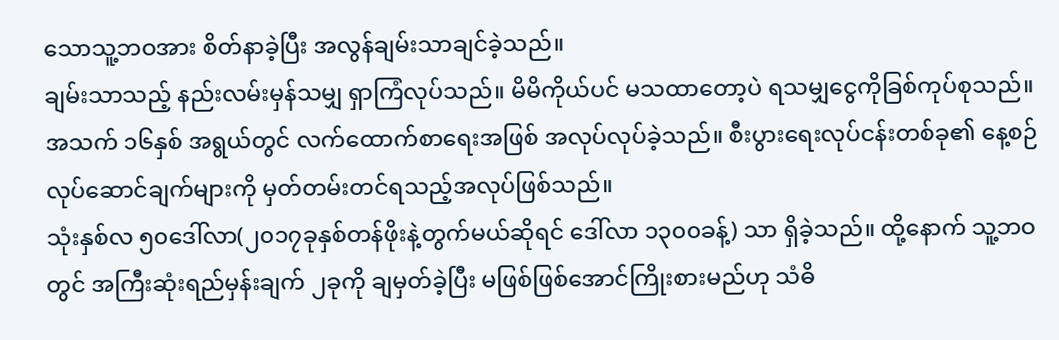သောသူ့ဘဝအား စိတ်နာခဲ့ပြီး အလွန်ချမ်းသာချင်ခဲ့သည်။
ချမ်းသာသည့် နည်းလမ်းမှန်သမျှ ရှာကြံလုပ်သည်။ မိမိကိုယ်ပင် မသထာတော့ပဲ ရသမျှငွေကိုခြစ်ကုပ်စုသည်။ အသက် ၁၆နှစ် အရွယ်တွင် လက်ထောက်စာရေးအဖြစ် အလုပ်လုပ်ခဲ့သည်။ စီးပွားရေးလုပ်ငန်းတစ်ခု၏ နေ့စဉ်လုပ်ဆောင်ချက်များကို မှတ်တမ်းတင်ရသည့်အလုပ်ဖြစ်သည်။
သုံးနှစ်လ ၅၀ဒေါ်လာ(၂၀၁၇ခုနှစ်တန်ဖိုးနဲ့တွက်မယ်ဆိုရင် ဒေါ်လာ ၁၃၀၀ခန့်) သာ ရှိခဲ့သည်။ ထို့နောက် သူ့ဘဝတွင် အကြီးဆုံးရည်မှန်းချက် ၂ခုကို ချမှတ်ခဲ့ပြီး မဖြစ်ဖြစ်အောင်ကြိုးစားမည်ဟု သံဓိ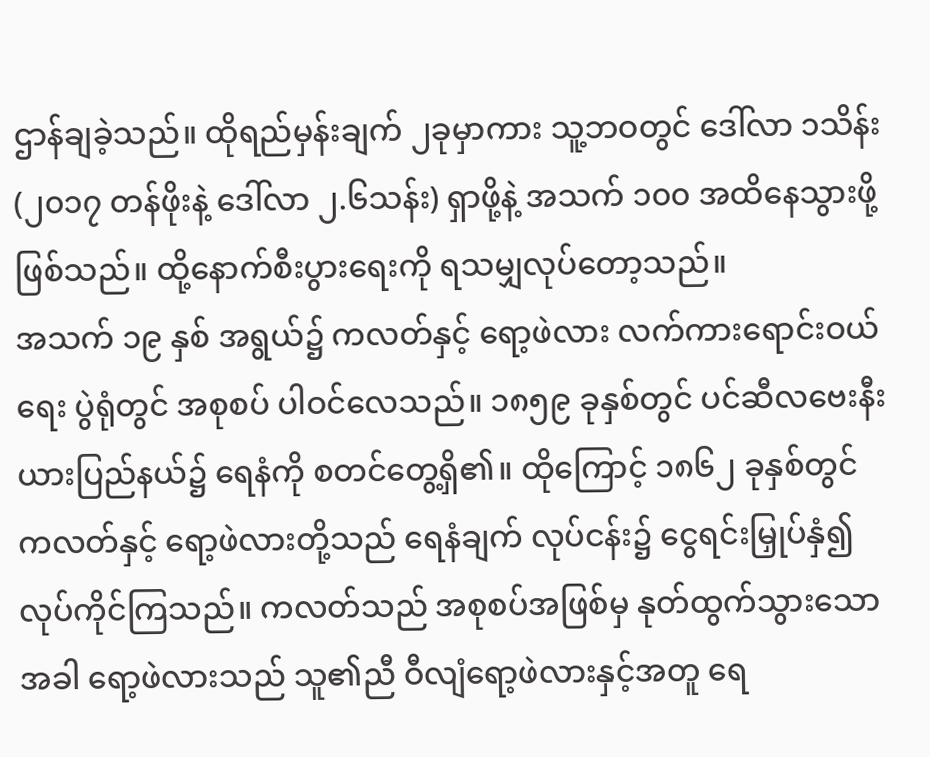ဌာန်ချခဲ့သည်။ ထိုရည်မှန်းချက် ၂ခုမှာကား သူ့ဘဝတွင် ဒေါ်လာ ၁သိန်း(၂၀၁၇ တန်ဖိုးနဲ့ ဒေါ်လာ ၂.၆သန်း) ရှာဖို့နဲ့ အသက် ၁၀၀ အထိနေသွားဖို့ဖြစ်သည်။ ထို့နောက်စီးပွားရေးကို ရသမျှလုပ်တော့သည်။
အသက် ၁၉ နှစ် အရွယ်၌ ကလတ်နှင့် ရော့ဖဲလား လက်ကားရောင်းဝယ်ရေး ပွဲရုံတွင် အစုစပ် ပါဝင်လေသည်။ ၁၈၅၉ ခုနှစ်တွင် ပင်ဆီလဗေးနီးယားပြည်နယ်၌ ရေနံကို စတင်တွေ့ရှိ၏။ ထိုကြောင့် ၁၈၆၂ ခုနှစ်တွင် ကလတ်နှင့် ရော့ဖဲလားတို့သည် ရေနံချက် လုပ်ငန်း၌ ငွေရင်းမြှုပ်နှံ၍ လုပ်ကိုင်ကြသည်။ ကလတ်သည် အစုစပ်အဖြစ်မှ နုတ်ထွက်သွားသောအခါ ရော့ဖဲလားသည် သူ၏ညီ ဝီလျံရော့ဖဲလားနှင့်အတူ ရေ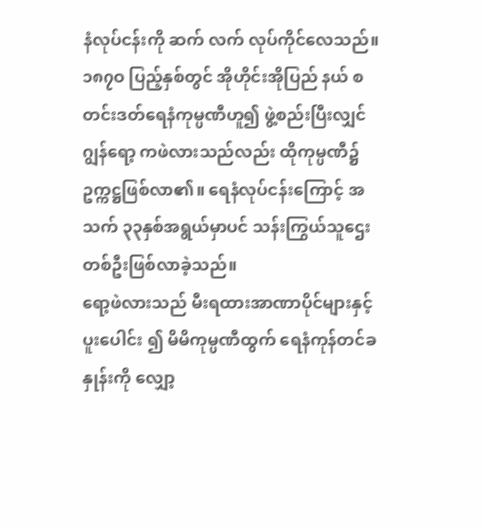နံလုပ်ငန်းကို ဆက် လက် လုပ်ကိုင်လေသည်။
၁၈၇ဝ ပြည့်နှစ်တွင် အိုဟိုင်းအိုပြည် နယ် စတင်းဒတ်ရေနံကုမ္ပဏီဟူ၍ ဖွဲ့စည်းပြီးလျှင် ဂျွန်ရော့ ကဖဲလားသည်လည်း ထိုကုမ္ပဏီ၌ ဥက္ကဋ္ဌဖြစ်လာ၏။ ရေနံလုပ်ငန်းကြောင့် အသက် ၃၃နှစ်အရွယ်မှာပင် သန်းကြွယ်သူဌေးတစ်ဦးဖြစ်လာခဲ့သည်။
ရော့ဖဲလားသည် မီးရထားအာဏာပိုင်များနှင့် ပူးပေါင်း ၍ မိမိကုမ္ပဏီထွက် ရေနံကုန်တင်ခနှုန်းကို လျှော့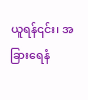ယူရန်၎င်း၊ အခြားရေနံ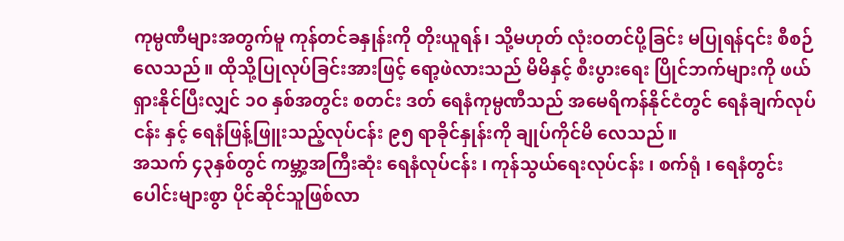ကုမ္ပဏီများအတွက်မူ ကုန်တင်ခနှုန်းကို တိုးယူရန်၊ သို့မဟုတ် လုံးဝတင်ပို့ခြင်း မပြုရန်၎င်း စီစဉ်လေသည်။ ထိုသို့ပြုလုပ်ခြင်းအားဖြင့် ရော့ဖဲလားသည် မိမိနှင့် စီးပွားရေး ပြိုင်ဘက်များကို ဖယ်ရှားနိုင်ပြီးလျှင် ၁ဝ နှစ်အတွင်း စတင်း ဒတ် ရေနံကုမ္ပဏီသည် အမေရိကန်နိုင်ငံတွင် ရေနံချက်လုပ်ငန်း နှင့် ရေနံဖြန့်ဖြူးသည့်လုပ်ငန်း ၉၅ ရာခိုင်နှုန်းကို ချုပ်ကိုင်မိ လေသည်။
အသက် ၄၃နှစ်တွင် ကမ္ဘာ့အကြီးဆုံး ရေနံလုပ်ငန်း ၊ ကုန်သွယ်ရေးလုပ်ငန်း ၊ စက်ရုံ ၊ ရေနံတွင်းပေါင်းများစွာ ပိုင်ဆိုင်သူဖြစ်လာ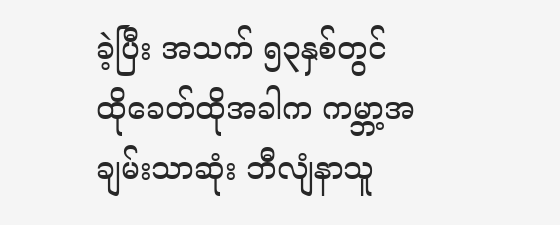ခဲ့ပြီး အသက် ၅၃နှစ်တွင် ထိုခေတ်ထိုအခါက ကမ္ဘာ့အချမ်းသာဆုံး ဘီလျံနာသူ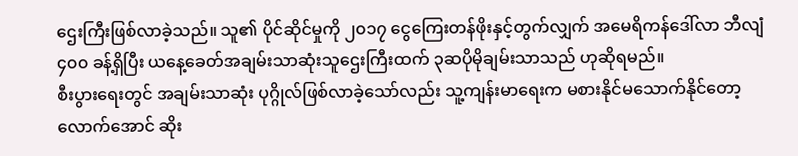ဌေးကြီးဖြစ်လာခဲ့သည်။ သူ၏ ပိုင်ဆိုင်မှုကို ၂၀၁၇ ငွေကြေးတန်ဖိုးနှင့်တွက်လျှက် အမေရိကန်ဒေါ်လာ ဘီလျံ ၄၀၀ ခန့်ရှိပြီး ယနေ့ခေတ်အချမ်းသာဆုံးသူဌေးကြီးထက် ၃ဆပိုမိုချမ်းသာသည် ဟုဆိုရမည်။
စီးပွားရေးတွင် အချမ်းသာဆုံး ပုဂ္ဂိုလ်ဖြစ်လာခဲ့သော်လည်း သူ့ကျန်းမာရေးက မစားနိုင်မသောက်နိုင်တော့လောက်အောင် ဆိုး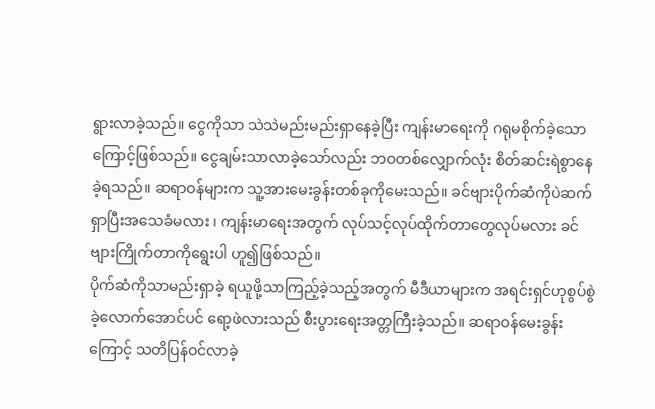ရွားလာခဲ့သည်။ ငွေကိုသာ သဲသဲမည်းမည်းရှာနေခဲ့ပြီး ကျန်းမာရေးကို ဂရုမစိုက်ခဲ့သောကြောင့်ဖြစ်သည်။ ငွေချမ်းသာလာခဲ့သော်လည်း ဘဝတစ်လျှောက်လုံး စိတ်ဆင်းရဲစွာနေခဲ့ရသည်။ ဆရာဝန်များက သူ့အားမေးခွန်းတစ်ခုကိုမေးသည်။ ခင်ဗျားပိုက်ဆံကိုပဲဆက်ရှာပြီးအသေခံမလား ၊ ကျန်းမာရေးအတွက် လုပ်သင့်လုပ်ထိုက်တာတွေလုပ်မလား ခင်ဗျားကြိုက်တာကိုရွေးပါ ဟူ၍ဖြစ်သည်။
ပိုက်ဆံကိုသာမည်းရှာခဲ့ ရယူဖို့သာကြည့်ခဲ့သည့်အတွက် မီဒီယာများက အရင်းရှင်ဟုစွပ်စွဲခဲ့လောက်အောင်ပင် ရော့ဖဲလားသည် စီးပွားရေးအတ္တကြီးခဲ့သည်။ ဆရာဝန်မေးခွန်းကြောင့် သတိပြန်ဝင်လာခဲ့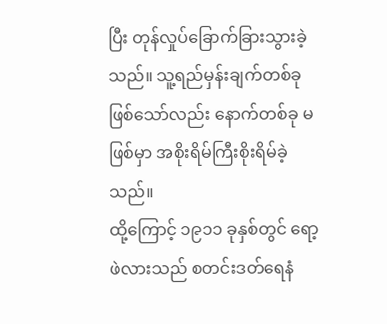ပြီး တုန်လှုပ်ခြောက်ခြားသွားခဲ့သည်။ သူ့ရည်မှန်းချက်တစ်ခုဖြစ်သော်လည်း နောက်တစ်ခု မဖြစ်မှာ အစိုးရိမ်ကြီးစိုးရိမ်ခဲ့သည်။
ထို့ကြောင့် ၁၉၁၁ ခုနှစ်တွင် ရော့ဖဲလားသည် စတင်းဒတ်ရေနံ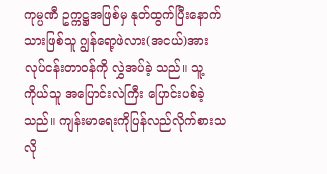ကုမ္ပဏီ ဥက္ကဋ္ဌအဖြစ်မှ နုတ်ထွက်ပြီးနောက် သားဖြစ်သူ ဂျွန်ရော့ဖဲလား(အငယ်)အား လုပ်ငန်းတာဝန်ကို လွှဲအပ်ခဲ့ သည်။ သူ့ကိုယ်သူ အပြောင်းလဲကြီး ပြောင်းပစ်ခဲ့သည်။ ကျန်းမာရေးကိုပြန်လည်လိုက်စားသလို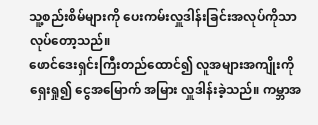သူ့စည်းစိမ်များကို ပေးကမ်းလှူဒါန်းခြင်းအလုပ်ကိုသာ လုပ်တော့သည်။
ဖောင်ဒေးရှင်းကြီးတည်ထောင်၍ လူအများအကျိုးကို ရှေးရှု၍ ငွေအမြောက် အမြား လှူဒါန်းခဲ့သည်။ ကမ္ဘာအ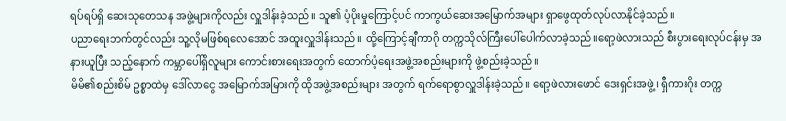ရပ်ရပ်ရှိ ဆေးသုတေသန အဖွဲ့များကိုလည်း လှူဒါန်းခဲ့သည် ။ သူ၏ ပံ့ပိုးမှုကြောင့်ပင် ကာကွယ်ဆေးအမြောက်အများ ရှာဖွေထုတ်လုပ်လာနိုင်ခဲ့သည်။
ပညာရေးဘက်တွင်လည်း သူ့လိုမဖြစ်ရလေအောင် အထူးလှူဒါန်းသည်။ ထို့ကြောင့်ချီကာဂို တက္ကသိုလ်ကြီးပေါ်ပေါက်လာခဲ့သည်။ရော့ဖဲလားသည် စီးပွားရေးလုပ်ငန်းမှ အနားယူပြီး သည့်နောက် ကမ္ဘာပေါ်ရှိလူများ ကောင်းစားရေးအတွက် ထောက်ပံ့ရေးအဖွဲ့အစည်းများကို ဖွဲ့စည်းခဲ့သည်။
မိမိ၏စည်းစိမ် ဥစ္စာထဲမှ ဒေါ်လာငွေ အမြောက်အမြားကို ထိုအဖွဲ့အစည်းများ အတွက် ရက်ရောစွာလှူဒါန်းခဲ့သည်။ ရော့ဖဲလားဖောင် ဒေးရှင်းအဖွဲ့၊ ရှီကားဂိုး တက္က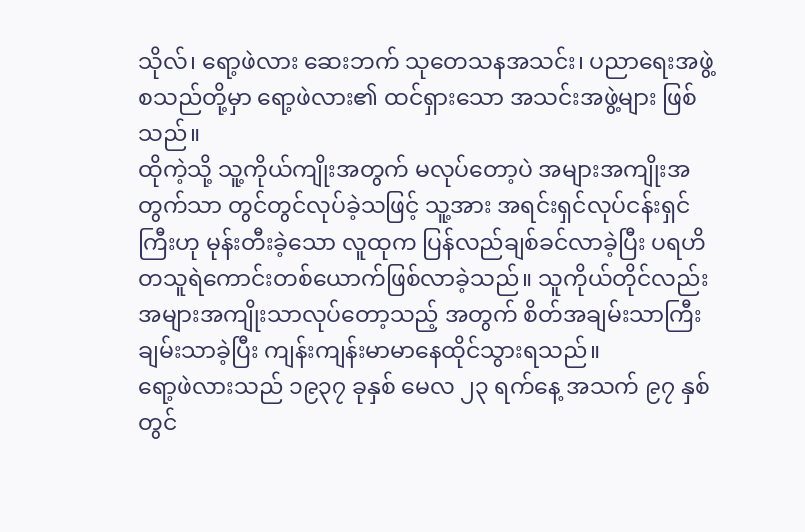သိုလ်၊ ရော့ဖဲလား ဆေးဘက် သုတေသနအသင်း၊ ပညာရေးအဖွဲ့ စသည်တို့မှာ ရော့ဖဲလား၏ ထင်ရှားသော အသင်းအဖွဲ့များ ဖြစ်သည်။
ထိုကဲ့သို့ သူ့ကိုယ်ကျိုးအတွက် မလုပ်တော့ပဲ အများအကျိုးအတွက်သာ တွင်တွင်လုပ်ခဲ့သဖြင့် သူ့အား အရင်းရှင်လုပ်ငန်းရှင်ကြီးဟု မုန်းတီးခဲ့သော လူထုက ပြန်လည်ချစ်ခင်လာခဲ့ပြီး ပရဟိတသူရဲကောင်းတစ်ယောက်ဖြစ်လာခဲ့သည်။ သူကိုယ်တိုင်လည်း အများအကျိုးသာလုပ်တော့သည့် အတွက် စိတ်အချမ်းသာကြီးချမ်းသာခဲ့ပြီး ကျန်းကျန်းမာမာနေထိုင်သွားရသည်။
ရော့ဖဲလားသည် ၁၉၃၇ ခုနှစ် မေလ ၂၃ ရက်နေ့ အသက် ၉၇ နှစ်တွင်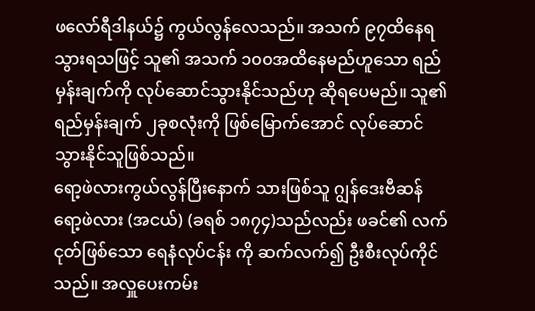ဖလော်ရီဒါနယ်၌ ကွယ်လွန်လေသည်။ အသက် ၉၇ထိနေရသွားရသဖြင့် သူ၏ အသက် ၁၀၀အထိနေမည်ဟူသော ရည်မှန်းချက်ကို လုပ်ဆောင်သွားနိုင်သည်ဟု ဆိုရပေမည်။ သူ၏ ရည်မှန်းချက် ၂ခုစလုံးကို ဖြစ်မြောက်အောင် လုပ်ဆောင်သွားနိုင်သူဖြစ်သည်။
ရော့ဖဲလားကွယ်လွန်ပြီးနောက် သားဖြစ်သူ ဂျွန်ဒေးဗီဆန် ရော့ဖဲလား (အငယ်) (ခရစ် ၁၈၇၄)သည်လည်း ဖခင်၏ လက်ငုတ်ဖြစ်သော ရေနံလုပ်ငန်း ကို ဆက်လက်၍ ဦးစီးလုပ်ကိုင်သည်။ အလှူပေးကမ်း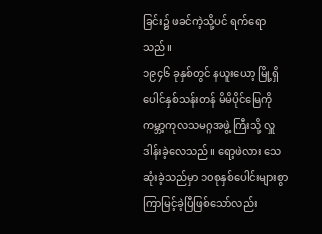ခြင်း၌ ဖခင်ကဲ့သို့ပင် ရက်ရောသည်။
၁၉၄၆ ခုနှစ်တွင် နယူးယော့ မြို့ရှိ ပေါင်နှစ်သန်းတန် မိမိပိုင်မြေကို ကမ္ဘာ့ကုလသမဂ္ဂအဖွဲ့ ကြီးသို့ လှူဒါန်းခဲ့လေသည်။ ရော့ဖဲလား သေဆုံးခဲ့သည်မှာ ၁၀စုနှစ်ပေါင်းများစွာ ကြာမြင့်ခဲ့ပြီဖြစ်သော်လည်း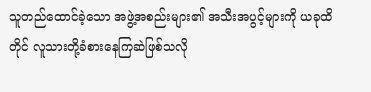သူတည်ထောင်ခဲ့သော အဖွဲ့အစည်းများ၏ အသီးအပွင့်များကို ယခုထိတိုင် လူသားတို့ခံစားနေကြဆဲဖြစ်သလို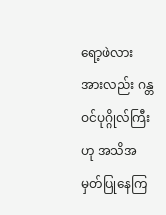ရော့ဖဲလားအားလည်း ဂန္တဝင်ပုဂ္ဂိုလ်ကြီးဟု အသိအမှတ်ပြုနေကြ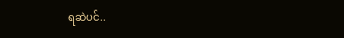ရဆဲပင်..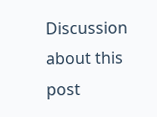Discussion about this post